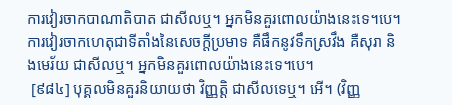ការវៀរចាកបាណាតិបាត ជាសីលឬ។ អ្នកមិនគួរពោលយ៉ាងនេះទេ។បេ។ ការវៀរចាកហេតុជាទីតាំងនៃសេចក្តីប្រមាទ គឺផឹកនូវទឹកស្រវឹង គឺសុរា និងមេរ័យ ជាសីលឬ។ អ្នកមិនគួរពោលយ៉ាងនេះទេ។បេ។
 [៩៨៤] បុគ្គលមិនគួរនិយាយថា វិញ្ញត្តិ ជាសីលទេឬ។ អើ។ (វិញ្ញ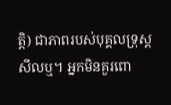ត្តិ) ជាភាពរបស់បុគ្គលទ្រុស្តសីលឬ។ អ្នកមិនគួរពោ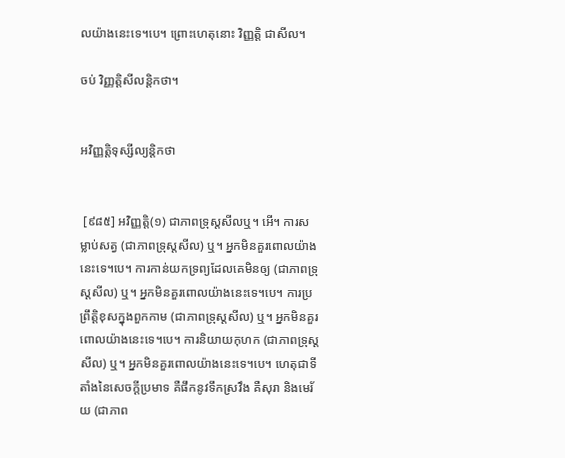លយ៉ាងនេះទេ។បេ។ ព្រោះហេតុនោះ វិញ្ញត្តិ ជាសីល។

ចប់ វិញ្ញត្តិសីលន្តិកថា។


អវិញ្ញត្តិទុស្សីល្យន្តិកថា


 [៩៨៥] អវិញ្ញត្តិ(១) ជាភាពទ្រុស្តសីលឬ។ អើ។ ការសម្លាប់សត្វ (ជាភាពទ្រុស្តសីល) ឬ។ អ្នកមិនគួរពោលយ៉ាងនេះទេ។បេ។ ការកាន់យកទ្រព្យដែលគេមិនឲ្យ (ជាភាពទ្រុស្តសីល) ឬ។ អ្នកមិនគួរពោលយ៉ាងនេះទេ។បេ។ ការប្រព្រឹត្តិខុសក្នុងពួកកាម (ជាភាពទ្រុស្តសីល) ឬ។ អ្នកមិនគួរពោលយ៉ាងនេះទេ។បេ។ ការនិយាយកុហក (ជាភាពទ្រុស្តសីល) ឬ។ អ្នកមិនគួរពោលយ៉ាងនេះទេ។បេ។ ហេតុជាទីតាំងនៃសេចក្តីប្រមាទ គឺផឹកនូវទឹកស្រវឹង គឺសុរា និងមេរ័យ (ជាភាព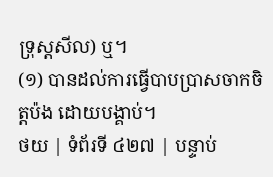ទ្រុស្តសីល) ឬ។
(១) បានដល់ការធ្វើបាបប្រាសចាកចិត្តប៉ង ដោយបង្គាប់។
ថយ | ទំព័រទី ៤២៧ | បន្ទាប់